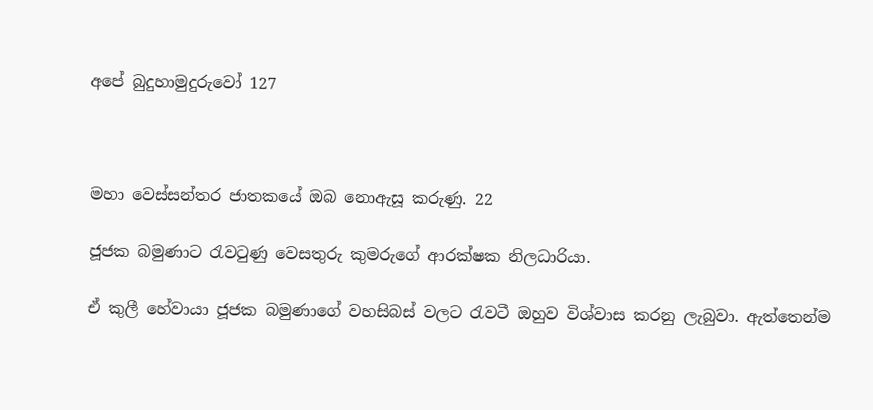අපේ බුදුහාමුදුරුවෝ 127



මහා වෙස්සන්තර ජාතකයේ ඔබ නොඇසූ කරුණු. 22

ජූජක බමුණාට රැවටුණු වෙසතුරු කුමරුගේ ආරක්ෂක නිලධාරියා.

ඒ කුලී හේවායා ජූජක බමුණාගේ වහසිබස් වලට රැවටී ඔහුව විශ්වාස කරනු ලැබුවා. ඇත්තෙන්ම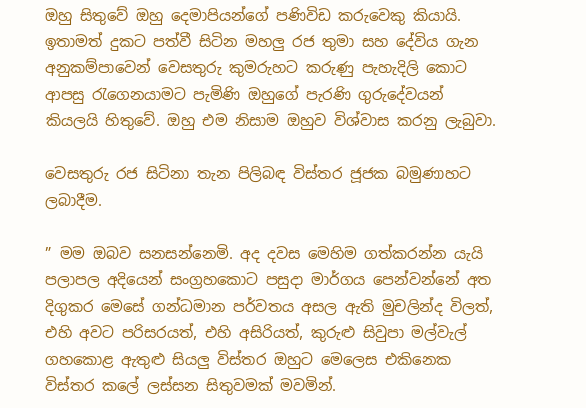ඔහු සිතුවේ ඔහු දෙමාපියන්ගේ පණිවිඩ කරුවෙකු කියායි. ඉතාමත් දුකට පත්වී සිටින මහලු රජ තුමා සහ දේවිය ගැන අනුකම්පාවෙන් වෙසතුරු කුමරුහට කරුණු පැහැදිලි කොට ආපසු රැගෙනයාමට පැමිණි ඔහුගේ පැරණි ගුරුදේවයන් කියලයි හිතුවේ. ඔහු එම නිසාම ඔහුව විශ්වාස කරනු ලැබුවා.

වෙසතුරු රජ සිටිනා තැන පිලිබඳ විස්තර ජූජක බමුණාහට ලබාදීම.

” මම ඔබව සනසන්නෙමි. අද දවස මෙහිම ගත්කරන්න යැයි පලාපල අදියෙන් සංග්‍රහකොට පසුදා මාර්ගය පෙන්වන්නේ අත දිගුකර මෙසේ ගන්ධමාන පර්වතය අසල ඇති මුචලින්ද විලත්, එහි අවට පරිසරයත්, එහි අසිරියත්, කුරුළු සිවුපා මල්වැල් ගහකොළ ඇතුළු සියලු විස්තර ඔහුට මෙලෙස එකිනෙක විස්තර කලේ ලස්සන සිතුවමක් මවමින්.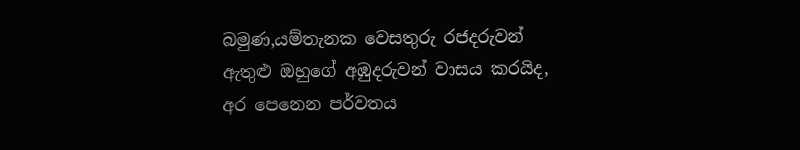බමුණ,යම්තැනක වෙසතුරු රජදරුවන් ඇතුළු ඔහුගේ අඹුදරුවන් වාසය කරයිද, අර පෙනෙන පර්වතය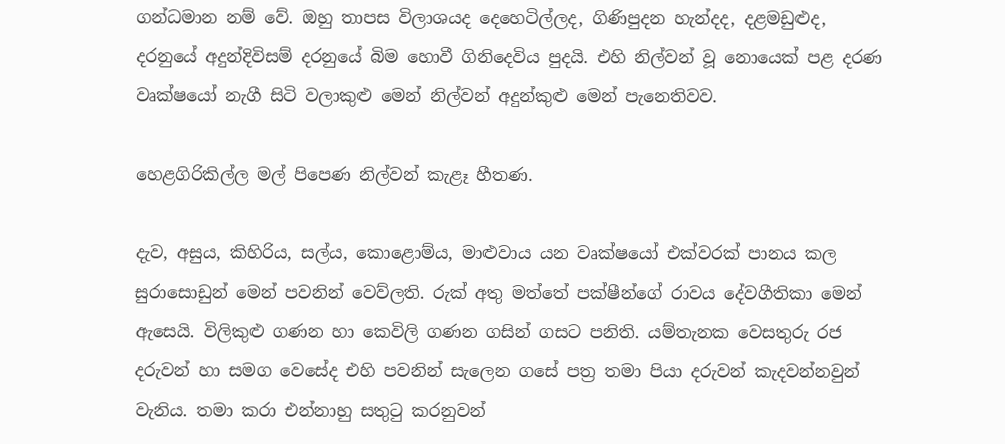ගන්ධමාන නම් වේ. ඔහු තාපස විලාශයද දෙහෙටිල්ලද, ගිණිපුදන හැන්දද, දළමඩුළුද, දරනුයේ අදුන්දිවිසම් දරනුයේ බිම හොවී ගිනිදෙවිය පුදයි. එහි නිල්වන් වූ නොයෙක් පළ දරණ වෘක්ෂයෝ නැගී සිටි වලාකුළු මෙන් නිල්වන් අදුන්කුළු මෙන් පැනෙතිවව.

හෙළගිරිකිල්ල මල් පිපෙණ නිල්වන් කැළෑ හීතණ.

දැව, අසුය, කිහිරිය, සල්ය, කොළොම්ය, මාළුවාය යන වෘක්ෂයෝ එක්වරක් පානය කල සුරාසොඩුන් මෙන් පවනින් වෙව්ලති. රුක් අතු මත්තේ පක්ෂීන්ගේ රාවය දේවගීතිකා මෙන් ඇසෙයි. විලිකුළු ගණන හා කෙවිලි ගණන ගසින් ගසට පනිති. යම්තැනක වෙසතුරු රජ දරුවන් හා සමග වෙසේද එහි පවනින් සැලෙන ගසේ පත්‍ර තමා පියා දරුවන් කැදවන්නවුන් වැනිය. තමා කරා එන්නාහු සතුටු කරනුවන්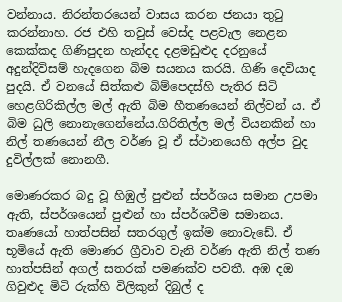වන්නාය. නිරන්තරයෙන් වාසය කරන ජනයා තුටු කරන්නාහ. රජ එහි තවුස් වෙස්ද පළවැල නෙළන කෙක්කද ගිණිපුදන හැන්දද දළමඩුළුද දරනුයේ අදුන්දිවිසම් හැදගෙන බිම සයනය කරයි. ගිණි දෙවියාද පුදයි. ඒ වනයේ සිත්කළු බිම්පෙදස්හි පැතිර සිටි හෙළගිරිකිල්ල මල් ඇති බිම හීතණයෙන් නිල්වන් ය. ඒ බිම ධුලි නොනැගෙන්නේය.ගිරිතිල්ල මල් වියනකින් හා නිල් තණයෙන් නීල වර්ණ වූ ඒ ස්ථානයෙහි අල්ප වුද දුවිල්ලක් නොනගී.

මොණරකර බදු වූ හිඹුල් පුළුන් ස්පර්ශය සමාන උපමා ඇති, ස්පර්ශයෙන් පුළුන් හා ස්පර්ශවීම සමානය. තෘණයෝ හාත්පසින් සතරගුල් ඉක්ම නොවැඩේ. ඒ භූමියේ ඇති මොණර ග්‍රීවාව වැනි වර්ණ ඇති නිල් තණ හාත්පසින් අගල් සතරක් පමණක්ව පවතී. අඹ දඔ ගිවුළුද මිටි රුක්හි විලිකුන් දිබුල් ද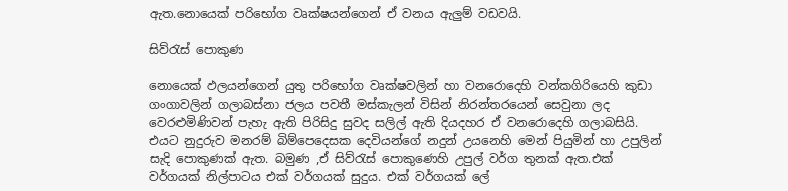ඇත.නොයෙක් පරිභෝග වෘක්ෂයන්ගෙන් ඒ වනය ඇලුම් වඩවයි.

සිව්රැස් පොකුණ

නොයෙක් ඵලයන්ගෙන් යුතු පරිභෝග වෘක්ෂවලින් හා වනරොදෙහි වන්කගිරියෙහි කුඩා ගංගාවලින් ගලාබස්නා ජලය පවතී මස්කැලන් විසින් නිරන්තරයෙන් සෙවුනා ලද වෙරළුමිණිවන් පැහැ ඇති පිරිසිදු සුවද සලිල් ඇති දියදහර ඒ වනරොදෙහි ගලාබසියි. එයට නුදුරුව මනරම් බිම්පෙදෙසක දෙවියන්ගේ නදුන් උයනෙහි මෙන් පියුමින් හා උපුලින් සැදි පොකුණක් ඇත. බමුණ ,ඒ සිව්රැස් පොකුණෙහි උපුල් වර්ග තුනක් ඇත.එක් වර්ගයක් නිල්පාටය එක් වර්ගයක් සුදුය. එක් වර්ගයක් ලේ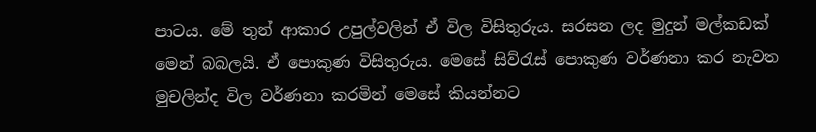පාටය. මේ තුන් ආකාර උපුල්වලින් ඒ විල විසිතුරුය. සරසන ලද මුදුන් මල්කඩක් මෙන් බබලයි. ඒ පොකුණ විසිතුරුය. මෙසේ සිව්රැස් පොකුණ වර්ණනා කර නැවත මුචලින්ද විල වර්ණනා කරමින් මෙසේ කියන්නට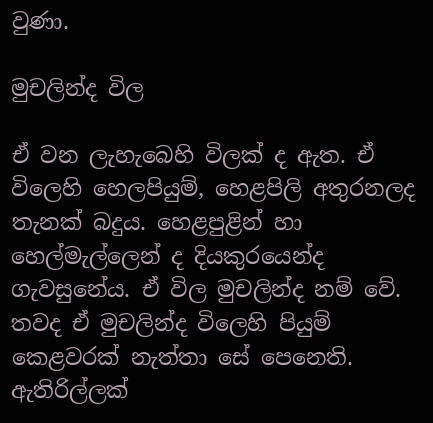වුණා.

මුචලින්ද විල

ඒ වන ලැහැබෙහි විලක් ද ඇත. ඒ විලෙහි හෙලපියුම්, හෙළපිලි අතුරනලද තැනක් බදුය. හෙළපුළින් හා හෙල්මැල්ලෙන් ද දියකුරයෙන්ද ගැවසුනේය. ඒ විල මුචලින්ද නම් වේ. තවද ඒ මුචලින්ද විලෙහි පියුම් කෙළවරක් නැත්තා සේ පෙනෙති. ඇතිරිල්ලක්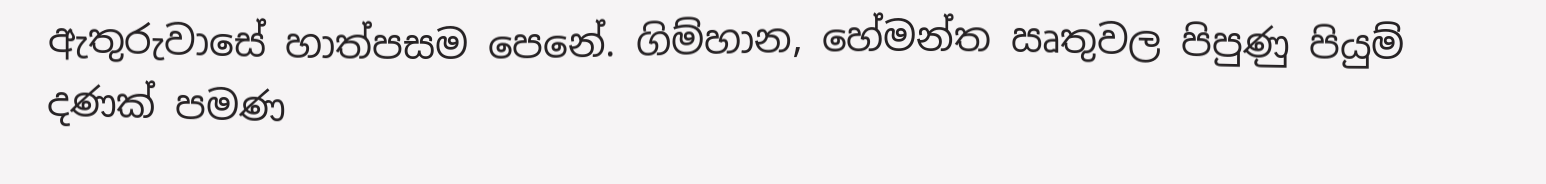ඇතුරුවාසේ හාත්පසම පෙනේ. ගිම්හාන, හේමන්ත ඍතුවල පිපුණු පියුම් දණක් පමණ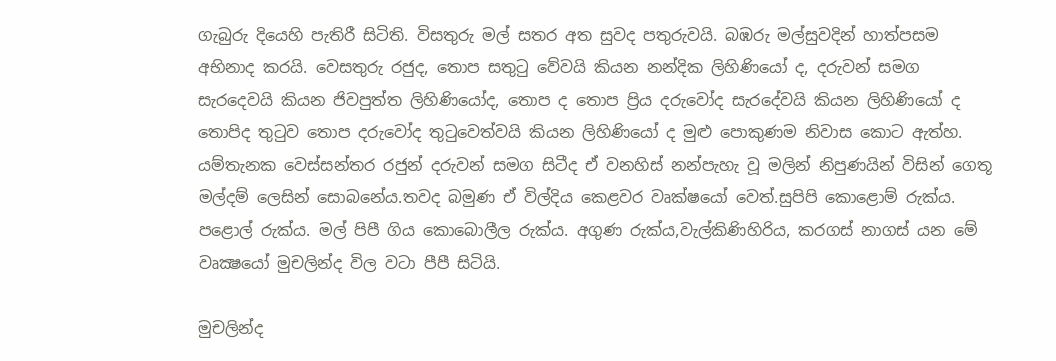ගැබුරු දියෙහි පැතිරී සිටිති. විසතුරු මල් සතර අත සුවද පතුරුවයි. බඹරු මල්සුවදින් හාත්පසම අභිනාද කරයි. වෙසතුරු රජුද, තොප සතුටු වේවයි කියන නන්දික ලිහිණියෝ ද, දරුවන් සමග සැරදෙවයි කියන ජිවපුත්ත ලිහිණියෝද, තොප ද තොප ප්‍රිය දරුවෝද සැරදේවයි කියන ලිහිණියෝ ද තොපිද තුටුව තොප දරුවෝද තුටුවෙත්වයි කියන ලිහිණියෝ ද මුළු පොකුණම නිවාස කොට ඇත්හ. යම්තැනක වෙස්සන්තර රජුන් දරුවන් සමග සිටීද ඒ වනහිස් නන්පැහැ වූ මලින් නිපුණයින් විසින් ගෙතූ මල්දම් ලෙසින් සොබනේය.තවද බමුණ ඒ විල්දිය කෙළවර වෘක්ෂයෝ වෙත්.සුපිපි කොළොම් රුක්ය. පළොල් රුක්ය. මල් පිපී ගිය කොබොලීල රුක්ය. අගුණ රුක්ය,වැල්කිණිහිරිය, කරගස් නාගස් යන මේ වෘක්‍ෂයෝ මුචලින්ද විල වටා පීපී සිටියි.

මුචලින්ද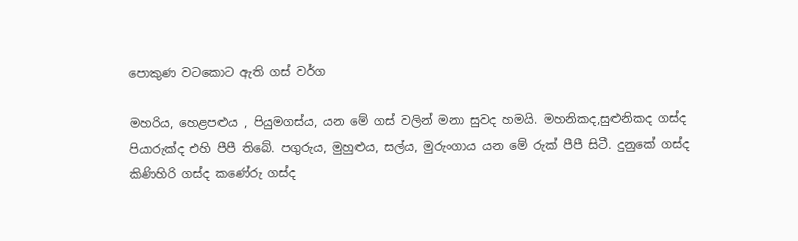පොකුණ වටකොට ඇති ගස් වර්ග

මහරිය, හෙළපළුය , පියුමගස්ය, යන මේ ගස් වලින් මනා සුවද හමයි. මහනිකද,සුළුනිකද ගස්ද පියාරුක්ද එහි පීපී තිබේ. පගුරුය, මුහුළුය, සල්ය, මුරුංගාය යන මේ රුක් පීපී සිටී. දුනුකේ ගස්ද කිණිහිරි ගස්ද කණේරු ගස්ද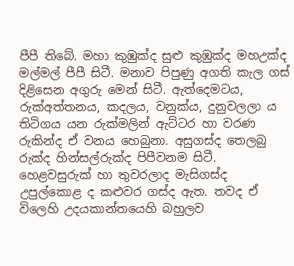පීපී තිබේ. මහා කුඹුක්ද සුළු කුඹුක්ද මහඋක්ද මල්මල් පීපී සිටී. මනාව පිපුණු අගති කැල ගස් දිළිසෙන අගුරු මෙන් සිටී. ඇත්දෙමටය, රුක්අත්තනය, කදලය, වනුක්ය, දුනුවලලා ය තිටිගය යන රුක්මලින් ඇට්ටර හා වරණ රුකින්ද ඒ වනය හෙබුනා. අසුගස්ද තෙලබු රුක්ද හින්සල්රුක්ද පිපීවනම සිටී. හෙළවසුරුක් හා තුවරලාද මැසිගස්ද උපුල්කොළ ද කළුවර ගස්ද ඇත. තවද ඒ විලෙහි උදයකාන්තයෙහි බහුලව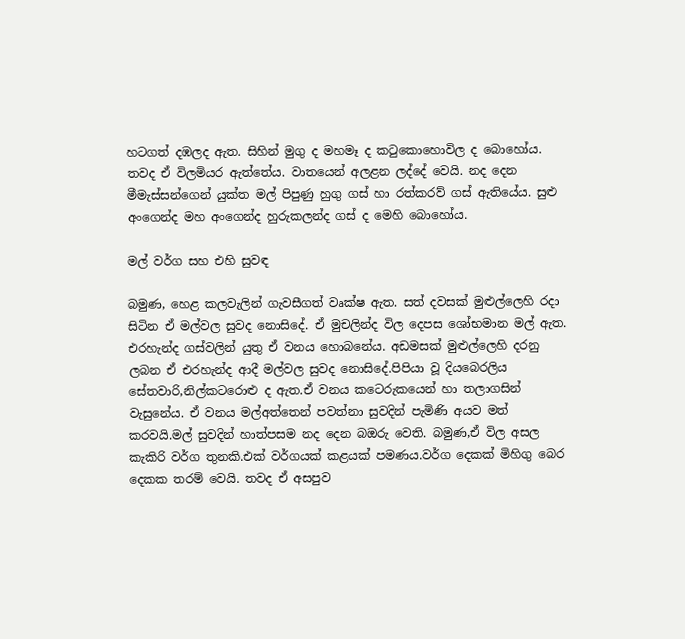හටගත් දඹලද ඇත. සිහින් මුගු ද මහමෑ ද කටුකොහොවිල ද බොහෝය. තවද ඒ විලමියර ඇත්තේය. වාතයෙන් අලළන ලද්දේ වෙයි. නද දෙන මීමැස්සන්ගෙන් යුක්ත මල් පිපුණු හුගු ගස් හා රත්කරව් ගස් ඇතියේය. සුළු අංගෙන්ද මහ අංගෙන්ද හුරුකලන්ද ගස් ද මෙහි බොහෝය.

මල් වර්ග සහ එහි සුවඳ

බමුණ, හෙළ කලවැලින් ගැවසීගත් වෘක්ෂ ඇත. සත් දවසක් මුළුල්ලෙහි රදා සිටින ඒ මල්වල සුවද නොසිදේ. ඒ මුචලින්ද විල දෙපස ශෝභමාන මල් ඇත. එරහැන්ද ගස්වලින් යුතු ඒ වනය හොබනේය. අඩමසක් මුළුල්ලෙහි දරනු ලබන ඒ එරහැන්ද ආදී මල්වල සුවද නොසිදේ.පිපියා වූ දියබෙරලිය සේතවාරි,නිල්කටරොළු ද ඇත.ඒ වනය කටෙරුකයෙන් හා තලාගසින් වැසුනේය. ඒ වනය මල්අත්තෙන් පවත්නා සුවදින් පැමිණි අයව මත් කරවයි.මල් සුවදින් හාත්පසම නද දෙන බඔරු වෙති. බමුණ,ඒ විල අසල කැකිරි වර්ග තුනකි.එක් වර්ගයක් කළයක් පමණය.වර්ග දෙකක් මිහිගු බෙර දෙකක තරම් වෙයි. තවද ඒ අසපුව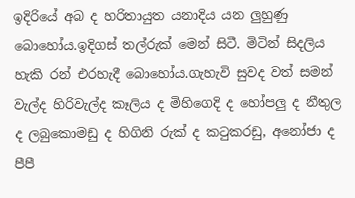ඉදිරියේ අබ ද හරිතායුත යනාදිය යන ලුහුණු බොහෝය.ඉදිගස් තල්රුක් මෙන් සිටී. මිටින් සිදලිය හැකි රන් එරහැදී බොහෝය.ගැහැවි සුවද වත් සමන් වැල්ද හිරිවැල්ද කෑලිය ද මිහිගෙදි ද හෝපලු ද නීතුල ද ලබුකොමඩු ද හිගිනි රුක් ද කටුකරඩු, අනෝජා ද පීපී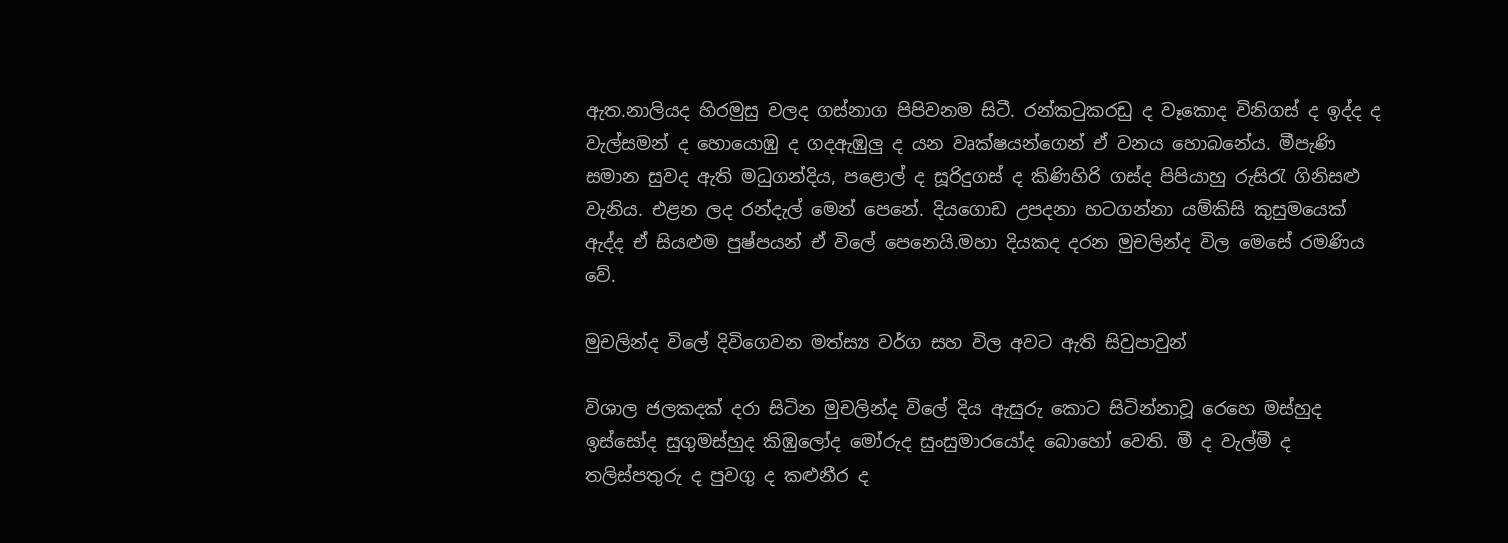ඇත.නාලියද හිරමුසු වලද ගස්නාග පිපිවනම සිටී. රන්කටුකරඩු ද වෑකොද විනිගස් ද ඉද්ද ද වැල්සමන් ද හොයොඹු ද ගදඇඹුලු ද යන වෘක්ෂයන්ගෙන් ඒ වනය හොබනේය. මීපැණි සමාන සුවද ඇති මධුගන්දිය, පළොල් ද සූරිදුගස් ද කිණිහිරි ගස්ද පිපියාහු රුසිරැ ගිනිසළු වැනිය. එළන ලද රන්දැල් මෙන් පෙනේ. දියගොඩ උපදනා හටගන්නා යම්කිසි කුසුමයෙක් ඇද්ද ඒ සියළුම පුෂ්පයන් ඒ විලේ පෙනෙයි.මහා දියකද දරන මුචලින්ද විල මෙසේ රමණිය වේ.

මුචලින්ද විලේ දිවිගෙවන මත්ස්‍ය වර්ග සහ විල අවට ඇති සිවුපාවුන්

විශාල ජලකදක් දරා සිටින මුචලින්ද විලේ දිය ඇසුරු කොට සිටින්නාවූ රෙහෙ මස්හුද ඉස්සෝද සුගුමස්හුද කිඹුලෝද මෝරුද සුංසුමාරයෝද බොහෝ වෙති. මී ද වැල්මී ද තලිස්පතුරු ද පුවගු ද කළුනීර ද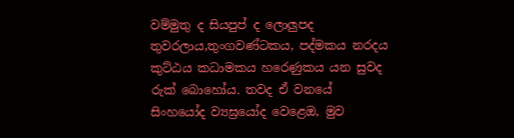වම්මුතු ද සියපුප් ද ලොලුපද තුවරලාය,තුංගවණ්ටකය, පද්මකය නරදය කුට්ඨය කධාමකය හරෙණුකය යන සුවද රුක් බොහෝය. තවද ඒ වනයේ සිංහයෝද ව්‍යඝ්‍රයෝද වෙළෙඔ, මුව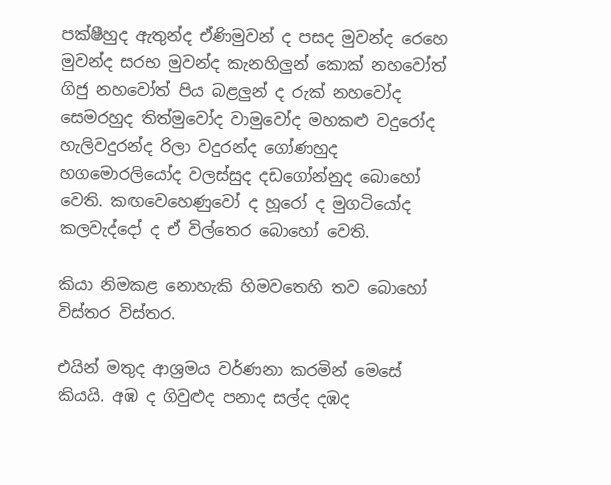පක්ෂීහුද ඇතුන්ද ඒණිමුවන් ද පසද මුවන්ද රෙහෙ මුවන්ද සරභ මුවන්ද කැනහිලුන් කොක් නහවෝත් ගිජු නහවෝත් පිය බළලුන් ද රුක් නහවෝද සෙමරහුද තිත්මුවෝද වාමුවෝද මහකළු වදුරෝද හැලිවදුරන්ද රිලා වදුරන්ද ගෝණහුද හගමොරලියෝද වලස්සුද දඩගෝන්නුද බොහෝ වෙති. කඟවෙහෙණුවෝ ද හූරෝ ද මුගටියෝද කලවැද්දෝ ද ඒ විල්තෙර බොහෝ වෙති.

කියා නිමකළ නොහැකි හිමවතෙහි තව බොහෝ විස්තර විස්තර.

එයින් මතුද ආශ්‍රමය වර්ණනා කරමින් මෙසේ කියයි. අඹ ද ගිවුළුද පනාද සල්ද දඹද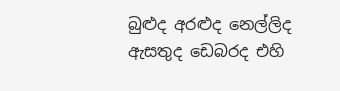බුළුද අරළුද නෙල්ලිද ඇසතුද ඩෙබරද එහි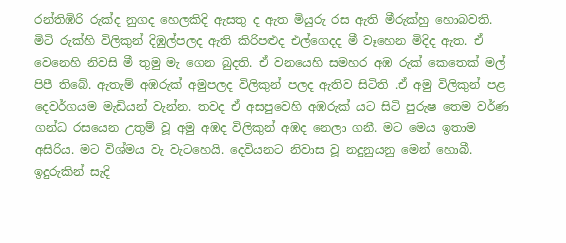රන්තිඹිරි රුක්ද නුගද හෙලකිදි ඇසතු ද ඇත මියුරු රස ඇති මීරුක්හු හොබවති. මිටි රුක්හි විලිකුන් දිඹුල්පලද ඇති කිරිපළුද එල්ගෙදද මී වෑහෙන මිදිද ඇත. ඒ වෙනෙහි නිවසි මී තුමු මැ ගෙන බුදති. ඒ වනයෙහි සමහර අඹ රුක් කෙතෙක් මල් පිපී තිබේ. ඇතැම් අඹරුක් අමුපලද විලිකුන් පලද ඇතිව සිටිති .ඒ අමු විලිකුන් පළ දෙවර්ගයම මැඩියන් වැන්න. තවද ඒ අසපුවෙහි අඹරුක් යට සිටි පුරුෂ තෙම වර්ණ ගන්ධ රසයෙන උතුම් වූ අමු අඹද විලිකුන් අඹද නෙලා ගනී. මට මෙය ඉතාම අසිරිය. මට විශ්මය වැ වැටහෙයි. දෙවියනට නිවාස වූ නදුනුයනු මෙන් හොබී. ඉදුරුකින් සැදි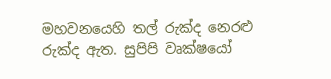මහවනයෙහි තල් රුක්ද නෙරළු රුක්ද ඇත. සුපිපි වෘක්ෂයෝ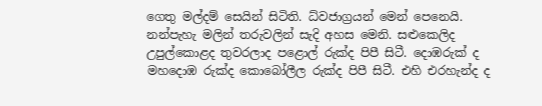ගෙතු මල්දම් සෙයින් සිටිති. ධ්වජාග්‍රයන් මෙන් පෙනෙයි. නන්පැහැ මලින් තරුවලින් සැදි අහස මෙනි. සළුකෙලිද උපුල්කොළද තුවරලාද පළොල් රුක්ද පිපී සිටී. දොඹරුක් ද මහදොඹ රුක්ද කොබෝලීල රුක්ද පිපී සිටී. එහි එරහැන්ද ද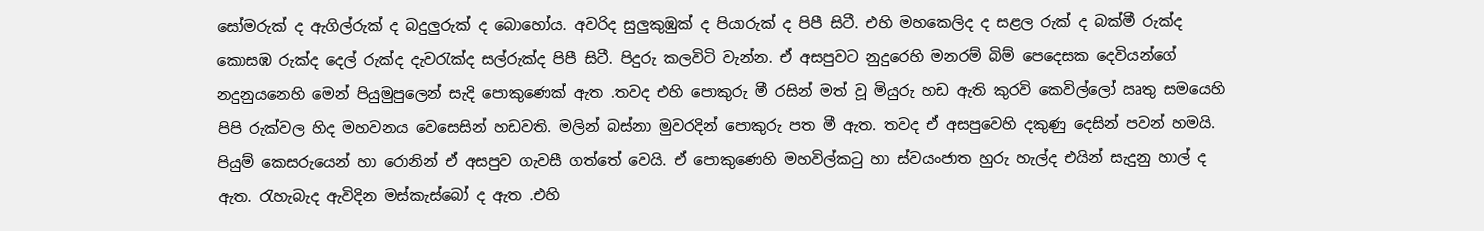සෝමරුක් ද ඇගිල්රුක් ද බදුලුරුක් ද බොහෝය. අවරිද සුලුකුඹුක් ද පියාරුක් ද පිපී සිටී. එහි මහකෙලිද ද සළල රුක් ද බක්මී රුක්ද කොසඹ රුක්ද දෙල් රුක්ද දැවරැක්ද සල්රුක්ද පිපී සිටී. පිදුරු කලවිටි වැන්න. ඒ අසපුවට නුදුරෙහි මනරම් බිම් පෙදෙසක දෙවියන්ගේ නදුනුයනෙහි මෙන් පියුමුපුලෙන් සැදි පොකුණෙක් ඇත .තවද එහි පොකුරු මී රසින් මත් වූ මියුරු හඩ ඇති කුරවි කෙවිල්ලෝ ඍතු සමයෙහි පිපි රුක්වල හිද මහවනය වෙසෙසින් හඩවති. මලින් බස්නා මුවරදින් පොකුරු පත මී ඇත. තවද ඒ අසපුවෙහි දකුණු දෙසින් පවන් හමයි. පියුම් කෙසරුයෙන් හා රොනින් ඒ අසපුව ගැවසී ගත්තේ වෙයි. ඒ පොකුණෙහි මහවිල්කටු හා ස්වයංජාත හුරු හැල්ද එයින් සැදුනු හාල් ද ඇත. රැහැබැද ඇවිදින මස්කැස්බෝ ද ඇත .එහි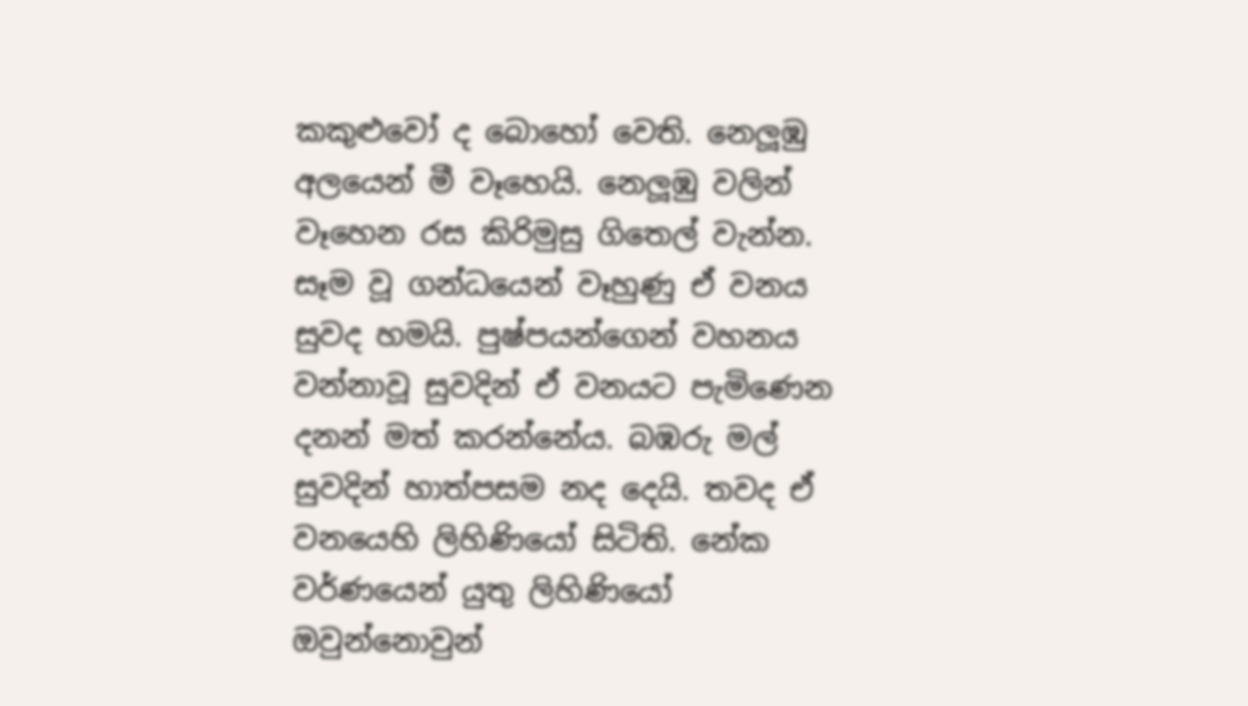කකුළුවෝ ද බොහෝ වෙති. නෙලූඹු අලයෙන් මී වෑහෙයි. නෙලූඹු වලින් වෑහෙන රස කිරිමුසු ගිතෙල් වැන්න. සෑම වූ ගන්ධයෙන් වෑහුණු ඒ වනය සුවද හමයි. පුෂ්පයන්ගෙන් වහනය වන්නාවූ සුවදින් ඒ වනයට පැමිණෙන දනන් මත් කරන්නේය. බඹරු මල් සුවදින් හාත්පසම නද දෙයි. තවද ඒ වනයෙහි ලිහිණියෝ සිටිති. නේක වර්ණයෙන් යුතු ලිහිණියෝ ඔවුන්නොවුන්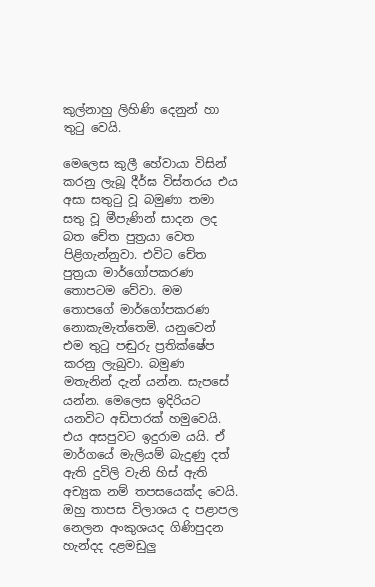කුල්නාහු ලිහිණි දෙනුන් හා තුටු වෙයි.

මෙලෙස කුලී හේවායා විසින් කරනු ලැබූ දීර්ඝ විස්තරය එය අසා සතුටු වූ බමුණා තමා සතු වූ මීපැණින් සාදන ලද බත චේත පුත්‍රයා වෙත පිළිගැන්නුවා. එවිට චේත පුත්‍රයා මාර්ගෝපකරණ තොපටම වේවා. මම තොපගේ මාර්ගෝපකරණ නොකැමැත්තෙමි. යනුවෙන් එම තුටු පඬුරු ප්‍රතික්ෂේප කරනු ලැබුවා. බමුණ මතැනින් දැන් යන්න. සැපසේ යන්න. මෙලෙස ඉදිරියට යනවිට අඩිපාරක් හමුවෙයි. එය අසපුවට ඉදුරාම යයි. ඒ මාර්ගයේ මැලියම් බැදුණු දත් ඇති දුවිලි වැනි හිස් ඇති අච්‍යුක නම් තපසයෙක්ද වෙයි. ඔහු තාපස විලාශය ද පළාපල නෙලන අංකුශයද ගිණිපුදන හැන්දද දළමඩුලු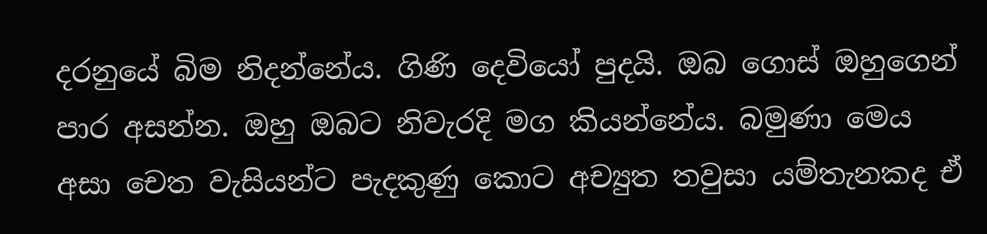දරනුයේ බිම නිදන්නේය. ගිණි දෙවියෝ පුදයි. ඔබ ගොස් ඔහුගෙන් පාර අසන්න. ඔහු ඔබට නිවැරදි මග කියන්නේය. බමුණා මෙය අසා චෙත වැසියන්ට පැදකුණු කොට අච්‍යුත තවුසා යම්තැනකද ඒ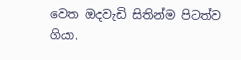වෙත ඔදවැඩි සිතින්ම පිටත්ව ගියා.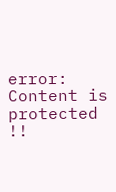error: Content is protected !!